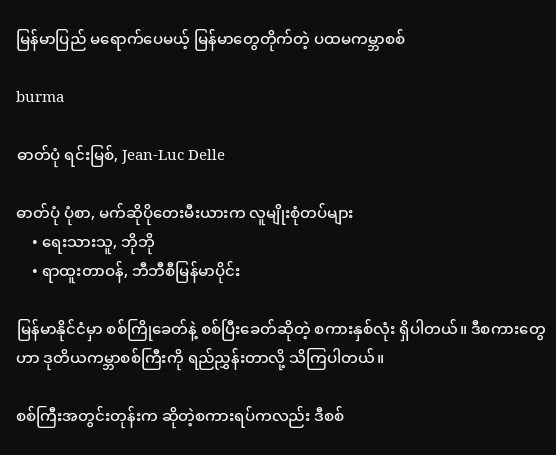မြန်မာပြည် မရောက်ပေမယ့် မြန်မာတွေတိုက်တဲ့ ပထမကမ္ဘာစစ်

burma

ဓာတ်ပုံ ရင်းမြစ်, Jean-Luc Delle

ဓာတ်ပုံ ပုံစာ, မက်ဆိုပိုတေးမီးယားက လူမျိုးစုံတပ်များ
    • ရေးသားသူ, ဘိုဘို
    • ရာထူးတာဝန်, ဘီဘီစီမြန်မာပိုင်း

မြန်မာနိုင်ငံမှာ စစ်ကြိုခေတ်နဲ့ စစ်ပြီးခေတ်ဆိုတဲ့ စကားနှစ်လုံး ရှိပါတယ်။ ဒီစကားတွေဟာ ဒုတိယကမ္ဘာစစ်ကြီးကို ရည်ညွှန်းတာလို့ သိကြပါတယ်။

စစ်ကြီးအတွင်းတုန်းက ဆိုတဲ့စကားရပ်ကလည်း ဒီစစ်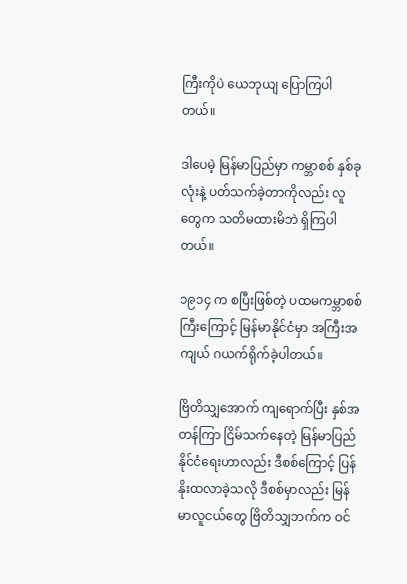ကြီးကိုပဲ ယေဘုယျ ပြောကြပါတယ်။

ဒါပေမဲ့ မြန်မာပြည်မှာ ကမ္ဘာစစ် နှစ်ခုလုံးနဲ့ ပတ်သက်ခဲ့တာကိုလည်း လူတွေက သတိမထားမိဘဲ ရှိကြပါတယ်။

၁၉၁၄ က စပြီးဖြစ်တဲ့ ပထမကမ္ဘာစစ်ကြီးကြောင့် မြန်မာနိုင်ငံမှာ အကြီးအကျယ် ဂယက်ရိုက်ခဲ့ပါတယ်။

ဗြိတိသျှအောက် ကျရောက်ပြီး နှစ်အတန်ကြာ ငြိမ်သက်နေတဲ့ မြန်မာပြည် နိုင်ငံရေးဟာလည်း ဒီစစ်ကြောင့် ပြန်နိုးထလာခဲ့သလို ဒီစစ်မှာလည်း မြန်မာလူငယ်တွေ ဗြိတိသျှဘက်က ဝင်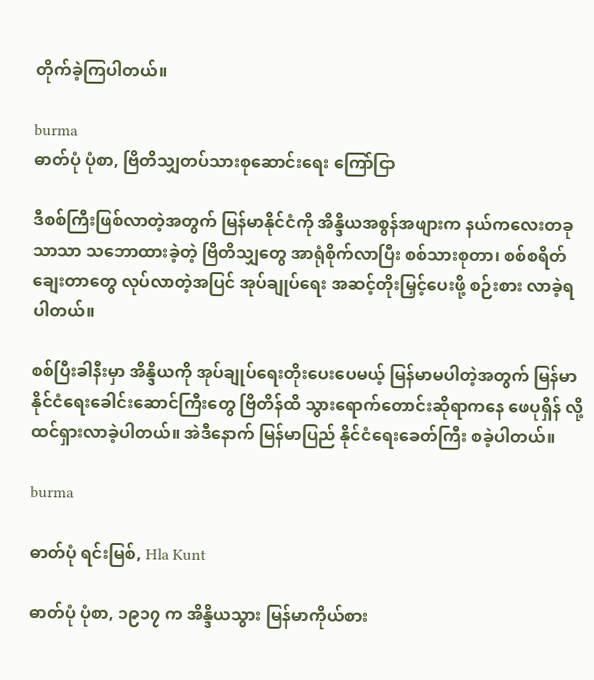တိုက်ခဲ့ကြပါတယ်။

burma
ဓာတ်ပုံ ပုံစာ, ဗြိတိသျှတပ်သားစုဆောင်းရေး ကြော်ငြာ

ဒီစစ်ကြီးဖြစ်လာတဲ့အတွက် မြန်မာနိုင်ငံကို အိန္ဒိယအစွန်အဖျားက နယ်ကလေးတခုသာသာ သဘောထားခဲ့တဲ့ ဗြိတိသျှတွေ အာရုံစိုက်လာပြီး စစ်သားစုတာ၊ စစ်စရိတ်ချေးတာတွေ လုပ်လာတဲ့အပြင် အုပ်ချုပ်ရေး အဆင့်တိုးမြှင့်ပေးဖို့ စဉ်းစား လာခဲ့ရပါတယ်။

စစ်ပြီးခါနီးမှာ အိန္ဒိယကို အုပ်ချုပ်ရေးတိုးပေးပေမယ့် မြန်မာမပါတဲ့အတွက် မြန်မာနိုင်ငံရေးခေါင်းဆောင်ကြီးတွေ ဗြိတိန်ထိ သွားရောက်တောင်းဆိုရာကနေ ဖေပုရှိန် လို့ ထင်ရှားလာခဲ့ပါတယ်။ အဲဒီနောက် မြန်မာပြည် နိုင်ငံရေးခေတ်ကြီး စခဲ့ပါတယ်။

burma

ဓာတ်ပုံ ရင်းမြစ်, Hla Kunt

ဓာတ်ပုံ ပုံစာ, ၁၉၁၇ က အိန္ဒိယသွား မြန်မာကိုယ်စား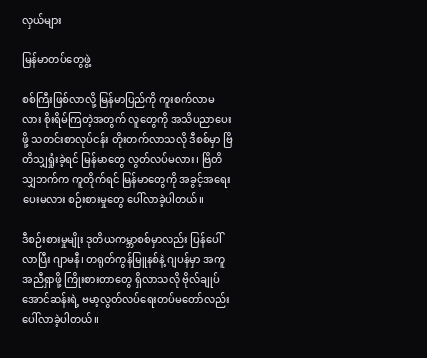လှယ်များ

မြန်မာတပ်တွေဖွဲ့

စစ်ကြီးဖြစ်လာလို့ မြန်မာပြည်ကို ကူးစက်လာမလား စိုးရိမ်ကြတဲ့အတွက် လူတွေကို အသိပညာပေးဖို့ သတင်းစာလုပ်ငန်း တိုးတက်လာသလို ဒီစစ်မှာ ဗြိတိသျှရှုံးခဲ့ရင် မြန်မာတွေ လွတ်လပ်မလား၊ ဗြိတိသျှဘက်က ကူတိုက်ရင် မြန်မာတွေကို အခွင့်အရေးပေးမလား စဉ်းစားမှုတွေ ပေါ်လာခဲ့ပါတယ်။

ဒီစဉ်းစားမှုမျိုး ဒုတိယကမ္ဘာစစ်မှာလည်း ပြန်ပေါ်လာပြီး ဂျာမနီ၊ တရုတ်ကွန်မြူနစ်နဲ့ ဂျပန်မှာ အကူအညီရှာဖို့ ကြိုးစားတာတွေ ရှိလာသလို ဗိုလ်ချုပ်အောင်ဆန်းရဲ့ ဗမာ့လွတ်လပ်ရေးတပ်မတော်လည်း ပေါ်လာခဲ့ပါတယ်။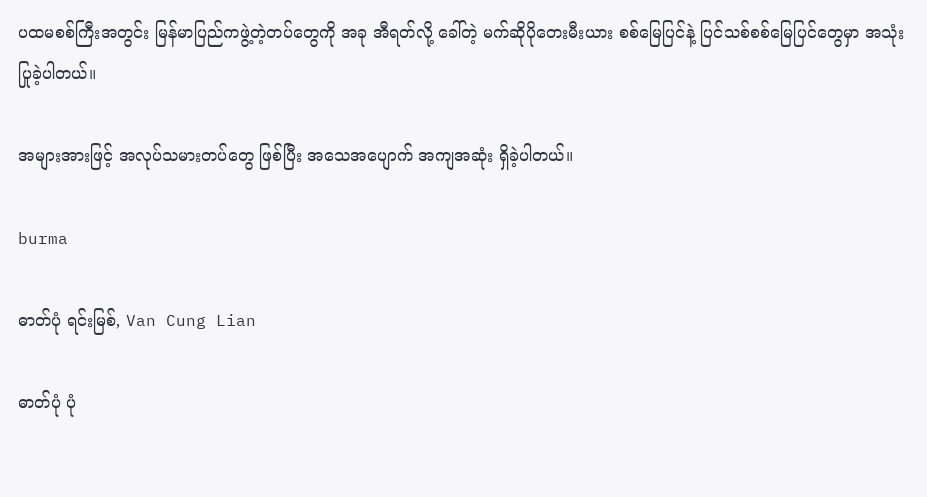ပထမစစ်ကြီးအတွင်း မြန်မာပြည်ကဖွဲ့တဲ့တပ်တွေကို အခု အီရတ်လို့ ခေါ်တဲ့ မက်ဆိုပိုတေးမီးယား စစ်မြေပြင်နဲ့ ပြင်သစ်စစ်မြေပြင်တွေမှာ အသုံးပြုခဲ့ပါတယ်။

အများအားဖြင့် အလုပ်သမားတပ်တွေ ဖြစ်ပြီး အသေအပျောက် အကျအဆုံး ရှိခဲ့ပါတယ်။

burma

ဓာတ်ပုံ ရင်းမြစ်, Van Cung Lian

ဓာတ်ပုံ ပုံ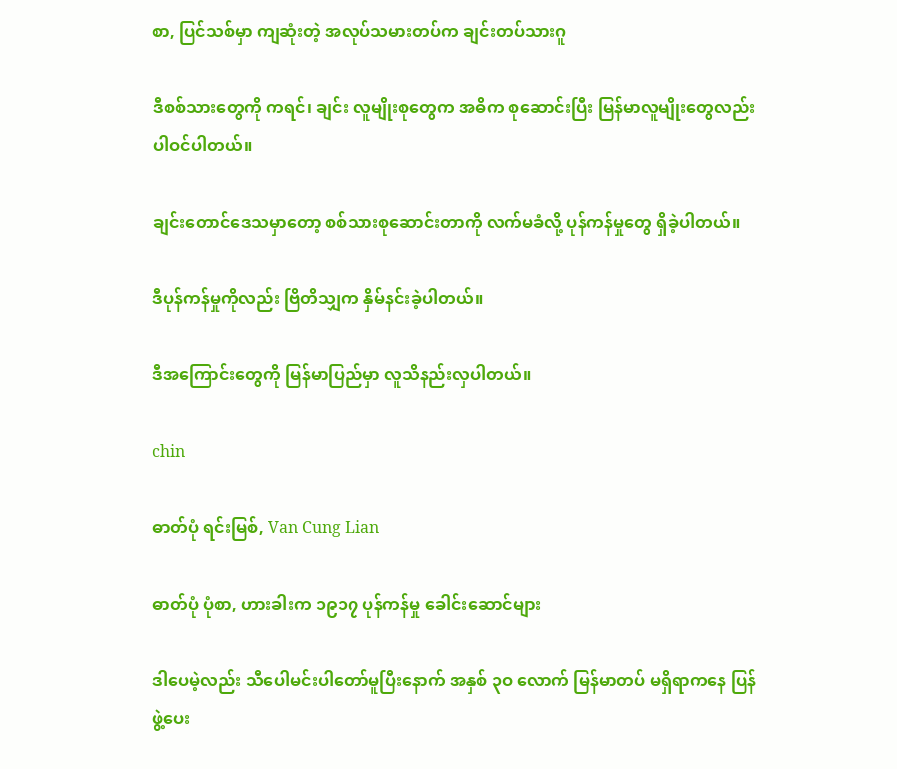စာ, ပြင်သစ်မှာ ကျဆုံးတဲ့ အလုပ်သမားတပ်က ချင်းတပ်သားဂူ

ဒီစစ်သားတွေကို ကရင်၊ ချင်း လူမျိုးစုတွေက အဓိက စုဆောင်းပြီး မြန်မာလူမျိုးတွေလည်း ပါဝင်ပါတယ်။

ချင်းတောင်ဒေသမှာတော့ စစ်သားစုဆောင်းတာကို လက်မခံလို့ ပုန်ကန်မှုတွေ ရှိခဲ့ပါတယ်။

ဒီပုန်ကန်မှုကိုလည်း ဗြိတိသျှက နှိမ်နင်းခဲ့ပါတယ်။

ဒီအကြောင်းတွေကို မြန်မာပြည်မှာ လူသိနည်းလှပါတယ်။

chin

ဓာတ်ပုံ ရင်းမြစ်, Van Cung Lian

ဓာတ်ပုံ ပုံစာ, ဟားခါးက ၁၉၁၇ ပုန်ကန်မှု ခေါင်းဆောင်များ

ဒါပေမဲ့လည်း သီပေါမင်းပါတော်မူပြီးနောက် အနှစ် ၃ဝ လောက် မြန်မာတပ် မရှိရာကနေ ပြန်ဖွဲ့ပေး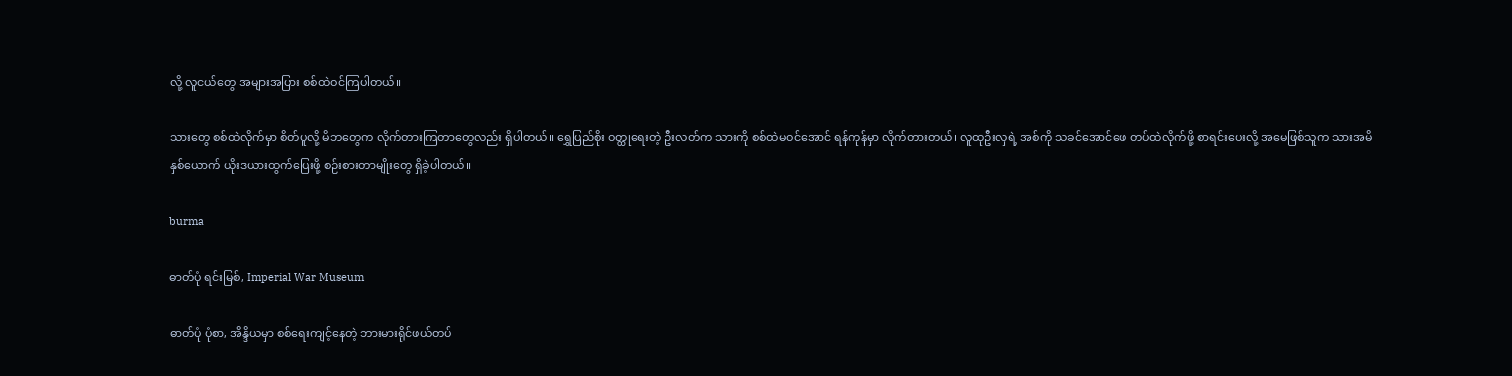လို့ လူငယ်တွေ အများအပြား စစ်ထဲဝင်ကြပါတယ်။

သားတွေ စစ်ထဲလိုက်မှာ စိတ်ပူလို့ မိဘတွေက လိုက်တားကြတာတွေလည်း ရှိပါတယ်။ ရွှေပြည်စိုး ဝတ္ထုရေးတဲ့ ဦးလတ်က သားကို စစ်ထဲမဝင်အောင် ရန်ကုန်မှာ လိုက်တားတယ်၊ လူထုဦးလှရဲ့ အစ်ကို သခင်အောင်ဖေ တပ်ထဲလိုက်ဖို့ စာရင်းပေးလို့ အမေဖြစ်သူက သားအမိနှစ်ယောက် ယိုးဒယားထွက်ပြေးဖို့ စဉ်းစားတာမျိုးတွေ ရှိခဲ့ပါတယ်။

burma

ဓာတ်ပုံ ရင်းမြစ်, Imperial War Museum

ဓာတ်ပုံ ပုံစာ, အိန္ဒိယမှာ စစ်ရေးကျင့်နေတဲ့ ဘားမားရိုင်ဖယ်တပ်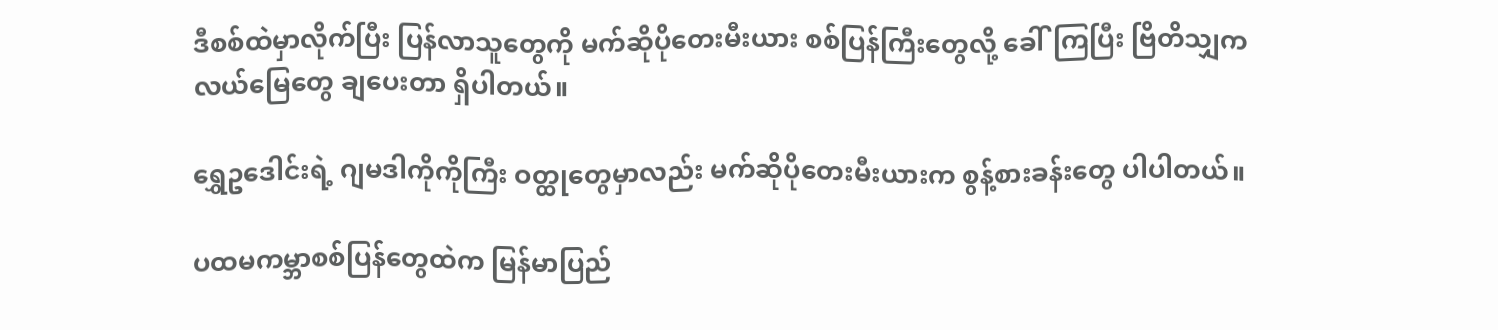ဒီစစ်ထဲမှာလိုက်ပြီး ပြန်လာသူတွေကို မက်ဆိုပိုတေးမီးယား စစ်ပြန်ကြီးတွေလို့ ခေါ်ကြပြီး ဗြိတိသျှက လယ်မြေတွေ ချပေးတာ ရှိပါတယ်။

ရွှေဥဒေါင်းရဲ့ ဂျမဒါကိုကိုကြီး ဝတ္ထုတွေမှာလည်း မက်ဆိုပိုတေးမီးယားက စွန့်စားခန်းတွေ ပါပါတယ်။

ပထမကမ္ဘာစစ်ပြန်တွေထဲက မြန်မာပြည်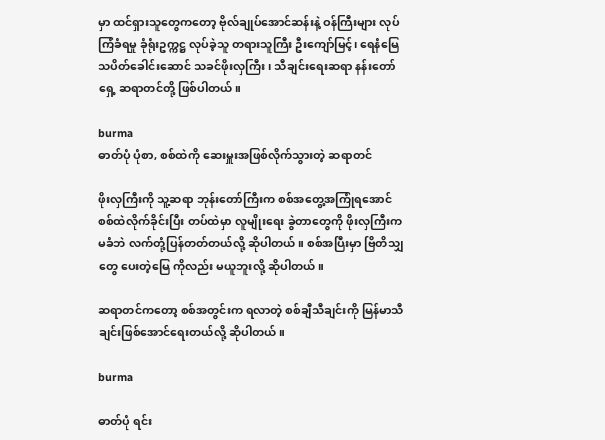မှာ ထင်ရှားသူတွေကတော့ ဗိုလ်ချုပ်အောင်ဆန်းနဲ့ ဝန်ကြီးများ လုပ်ကြံခံရမှု ခုံရုံးဥက္ကဋ္ဌ လုပ်ခဲ့သူ တရားသူကြီး ဦးကျော်မြင့်၊ ရေနံမြေသပိတ်ခေါင်းဆောင် သခင်ဖိုးလှကြီး၊ သီချင်းရေးဆရာ နန်းတော်ရှေ့ ဆရာတင်တို့ ဖြစ်ပါတယ်။

burma
ဓာတ်ပုံ ပုံစာ, စစ်ထဲကို ဆေးမှူးအဖြစ်လိုက်သွားတဲ့ ဆရာတင်

ဖိုးလှကြီးကို သူ့ဆရာ ဘုန်းတော်ကြီးက စစ်အတွေ့အကြုံရအောင် စစ်ထဲလိုက်ခိုင်းပြီး တပ်ထဲမှာ လူမျိုးရေး ခွဲတာတွေကို ဖိုးလှကြီးက မခံဘဲ လက်တုံ့ပြန်တတ်တယ်လို့ ဆိုပါတယ်။ စစ်အပြီးမှာ ဗြိတိသျှတွေ ပေးတဲ့မြေ ကိုလည်း မယူဘူးလို့ ဆိုပါတယ်။

ဆရာတင်ကတော့ စစ်အတွင်းက ရလာတဲ့ စစ်ချီသီချင်းကို မြန်မာသီချင်းဖြစ်အောင်ရေးတယ်လို့ ဆိုပါတယ်။

burma

ဓာတ်ပုံ ရင်း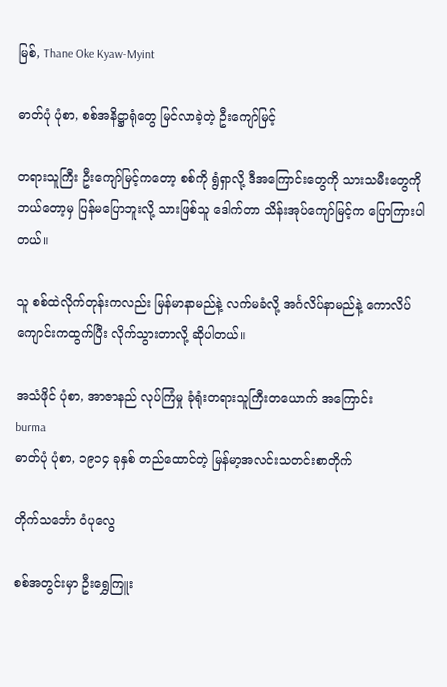မြစ်, Thane Oke Kyaw-Myint

ဓာတ်ပုံ ပုံစာ, စစ်အနိဋ္ဌာရုံတွေ မြင်လာခဲ့တဲ့ ဦးကျော်မြင့်

တရားသူကြီး ဦးကျော်မြင့်ကတော့ စစ်ကို ရွံရှာလို့ ဒီအကြောင်းတွေကို သားသမီးတွေကို ဘယ်တော့မှ ပြန်မပြောဘူးလို့ သားဖြစ်သူ ဒေါက်တာ သိန်းအုပ်ကျော်မြင့်က ပြောကြားပါတယ်။

သူ စစ်ထဲလိုက်တုန်းကလည်း မြန်မာနာမည်နဲ့ လက်မခံလို့ အင်္ဂလိပ်နာမည်နဲ့ ကောလိပ်ကျောင်းကထွက်ပြီး လိုက်သွားတာလို့ ဆိုပါတယ်။

အသံဖိုင် ပုံစာ, အာဇာနည် လုပ်ကြံမှု ခုံရုံးတရားသူကြီးတယောက် အကြောင်း
burma
ဓာတ်ပုံ ပုံစာ, ၁၉၁၄ ခုနှစ် တည်ထောင်တဲ့ မြန်မာ့အလင်းသတင်းစာတိုက်

တိုက်သင်္ဘော ဝံပုလွေ

စစ်အတွင်းမှာ ဦးရွှေကြူး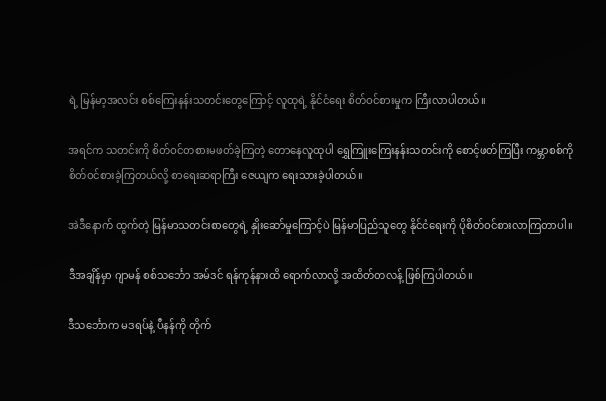ရဲ့ မြန်မာ့အလင်း စစ်ကြေးနန်းသတင်းတွေကြောင့် လူထုရဲ့ နိုင်ငံရေး စိတ်ဝင်စားမှုက ကြီးလာပါတယ်။

အရင်က သတင်းကို စိတ်ဝင်တစားမဖတ်ခဲ့ကြတဲ့ တောနေလူထုပါ ရွှေကြူးကြေးနန်းသတင်းကို စောင့်ဖတ်ကြပြီး ကမ္ဘာစစ်ကို စိတ်ဝင်စားခဲ့ကြတယ်လို့ စာရေးဆရာကြီး ဇေယျက ရေးသားခဲ့ပါတယ်။

အဲဒီနောက် ထွက်တဲ့ မြန်မာသတင်းစာတွေရဲ့ နှိုးဆော်မှုကြောင့်ပဲ မြန်မာပြည်သူတွေ နိုင်ငံရေးကို ပိုစိတ်ဝင်စားလာကြတာပါ။

ဒီအချိန်မှာ ဂျာမန် စစ်သင်္ဘော အမ်ဒင် ရန်ကုန်နားထိ ရောက်လာလို့ အထိတ်တလန့် ဖြစ်ကြပါတယ်။

ဒီသင်္ဘောက မဒရပ်နဲ့ ပီနန်ကို တိုက်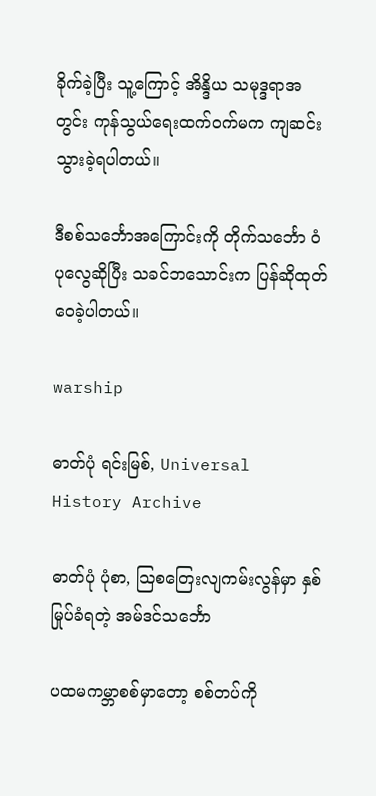ခိုက်ခဲ့ပြီး သူ့ကြောင့် အိန္ဒိယ သမုဒ္ဒရာအတွင်း ကုန်သွယ်ရေးထက်ဝက်မက ကျဆင်း သွားခဲ့ရပါတယ်။

ဒီစစ်သင်္ဘောအကြောင်းကို တိုက်သင်္ဘော ဝံပုလွေဆိုပြီး သခင်ဘသောင်းက ပြန်ဆိုထုတ်ဝေခဲ့ပါတယ်။

warship

ဓာတ်ပုံ ရင်းမြစ်, Universal History Archive

ဓာတ်ပုံ ပုံစာ, သြစတြေးလျကမ်းလွန်မှာ နှစ်မြုပ်ခံရတဲ့ အမ်ဒင်သင်္ဘော

ပထမကမ္ဘာစစ်မှာတော့ စစ်တပ်ကို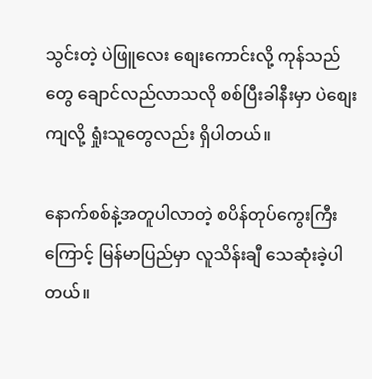သွင်းတဲ့ ပဲဖြူလေး စျေးကောင်းလို့ ကုန်သည်တွေ ချောင်လည်လာသလို စစ်ပြီးခါနီးမှာ ပဲစျေးကျလို့ ရှုံးသူတွေလည်း ရှိပါတယ်။

နောက်စစ်နဲ့အတူပါလာတဲ့ စပိန်တုပ်ကွေးကြီးကြောင့် မြန်မာပြည်မှာ လူသိန်းချီ သေဆုံးခဲ့ပါတယ်။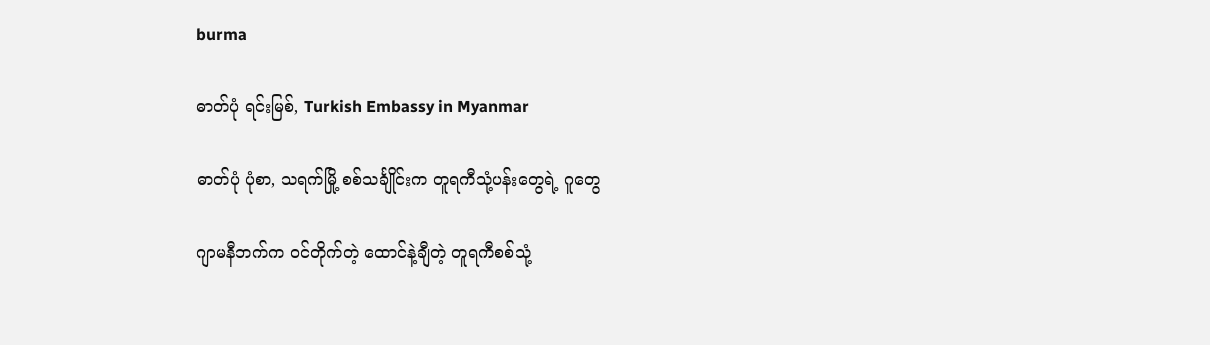burma

ဓာတ်ပုံ ရင်းမြစ်, Turkish Embassy in Myanmar

ဓာတ်ပုံ ပုံစာ, သရက်မြို့ စစ်သင်္ချိုင်းက တူရကီသုံ့ပန်းတွေရဲ့ ဂူတွေ

ဂျာမနီဘက်က ဝင်တိုက်တဲ့ ထောင်နဲ့ချီတဲ့ တူရကီစစ်သုံ့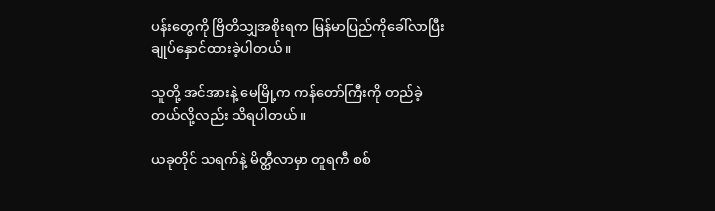ပန်းတွေကို ဗြိတိသျှအစိုးရက မြန်မာပြည်ကိုခေါ်လာပြီး ချုပ်နှောင်ထားခဲ့ပါတယ်။

သူတို့ အင်အားနဲ့ မေမြို့က ကန်တော်ကြီးကို တည်ခဲ့တယ်လို့လည်း သိရပါတယ်။

ယခုတိုင် သရက်နဲ့ မိတ္ထီလာမှာ တူရကီ စစ်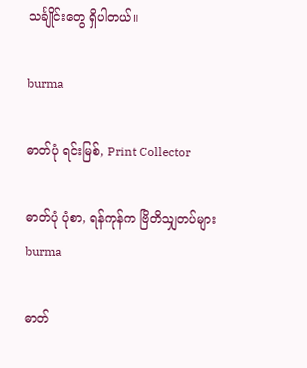သင်္ချိုင်းတွေ ရှိပါတယ်။

burma

ဓာတ်ပုံ ရင်းမြစ်, Print Collector

ဓာတ်ပုံ ပုံစာ, ရန်ကုန်က ဗြိတိသျှတပ်များ
burma

ဓာတ်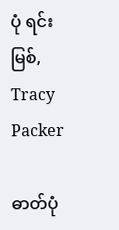ပုံ ရင်းမြစ်, Tracy Packer

ဓာတ်ပုံ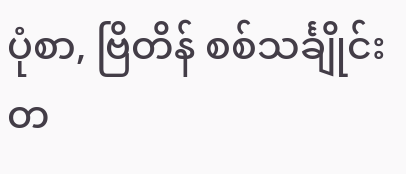ပုံစာ, ဗြိတိန် စစ်သင်္ချိုင်းတ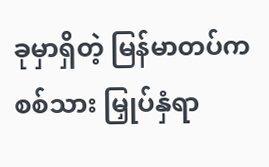ခုမှာရှိတဲ့ မြန်မာတပ်ကစစ်သား မြှုပ်နှံရာ